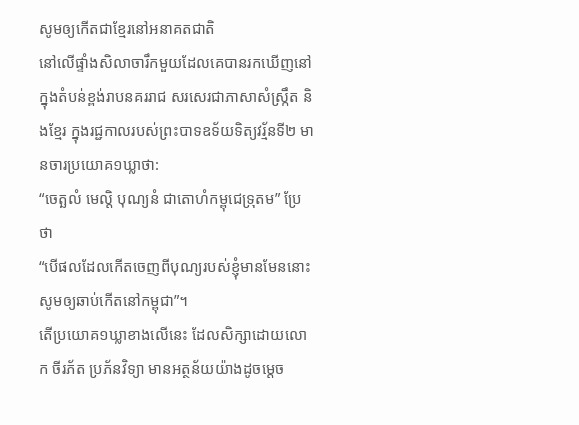សូមឲ្យកើតជាខ្មែរនៅអនាគតជាតិ
នៅលើផ្ទាំងសិលាចារឹកមួយដែលគេបានរកឃើញនៅក្នុងតំបន់ខ្ពង់រាបនគររាជ សរសេរជាភាសាសំស្ក្រឹត និងខ្មែរ ក្នុងរជ្ជកាលរបស់ព្រះបាទឧទ័យទិត្យវរ្ម័នទី២ មានចារប្រយោគ១ឃ្លាថា:
“ចេត្ឆលំ មេល្តិ បុណ្យនំ ជាតោហំកម្ពុជេទ្រុតម” ប្រែថា
“បើផលដែលកើតចេញពីបុណ្យរបស់ខ្ញុំមានមែននោះ សូមឲ្យឆាប់កើតនៅកម្ពុជា”។
តើប្រយោគ១ឃ្លាខាងលើនេះ ដែលសិក្សាដោយលោក ចីរភ័ត ប្រភ័នវិទ្យា មានអត្ថន័យយ៉ាងដូចម្តេច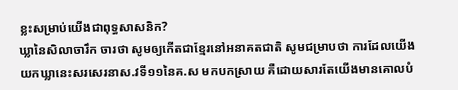ខ្លះសម្រាប់យើងជាពុទ្ធសាសនិក?
ឃ្លានៃសិលាចារឹក ចារថា សូមឲ្យកើតជាខ្មែរនៅអនាគតជាតិ សូមជម្រាបថា ការដែលយើងយកឃ្លានេះសរសេរនាស.វទី១១នៃគ.ស មកបកស្រាយ គឺដោយសារតែយើងមានគោលបំ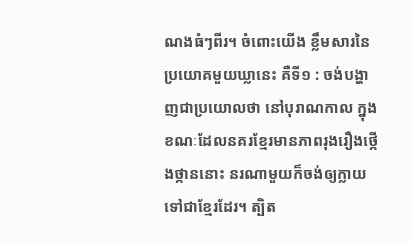ណងធំៗពីរ។ ចំពោះយើង ខ្លឹមសារនៃប្រយោគមួយឃ្លានេះ គឺទី១ : ចង់បង្ហាញជាប្រយោលថា នៅបុរាណកាល ក្នុងខណៈដែលនគរខ្មែរមានភាពរុងរឿងថ្កើងថ្កាននោះ នរណាមួយក៏ចង់ឲ្យក្លាយទៅជាខ្មែរដែរ។ ត្បិត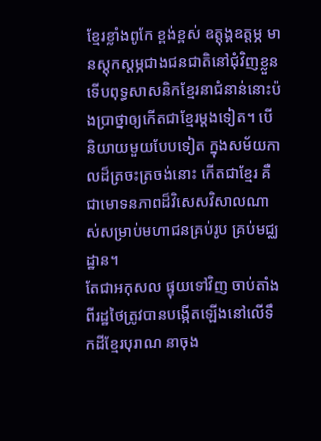ខ្មែរខ្លាំងពូកែ ខ្ពង់ខ្ពស់ ឧត្តុង្គឧត្តម្ភ មានស្តុកស្តម្ភជាងជនជាតិនៅជុំវិញខ្លួន ទើបពុទ្ធសាសនិកខ្មែរនាជំនាន់នោះប៉ងប្រាថ្នាឲ្យកើតជាខ្មែរម្តងទៀត។ បើនិយាយមួយបែបទៀត ក្នុងសម័យកាលដ៏ត្រចះត្រចង់នោះ កើតជាខ្មែរ គឺជាមោទនភាពដ៏វិសេសវិសាលណាស់សម្រាប់មហាជនគ្រប់រូប គ្រប់មជ្ឈដ្ឋាន។
តែជាអកុសល ផ្ទុយទៅវិញ ចាប់តាំងពីរដ្ឋថៃត្រូវបានបង្កើតឡើងនៅលើទឹកដីខ្មែរបុរាណ នាចុង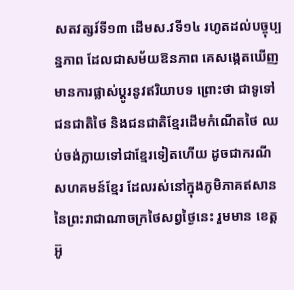សតវត្សរ៍ទី១៣ ដើមស.វទី១៤ រហូតដល់បច្ចុប្បន្នភាព ដែលជាសម័យឱនភាព គេសង្កេតឃើញមានការផ្លាស់ប្តូរនូវឥរិយាបទ ព្រោះថា ជាទូទៅ ជនជាតិថៃ និងជនជាតិខ្មែរដើមកំណើតថៃ ឈប់ចង់ក្លាយទៅជាខ្មែរទៀតហើយ ដូចជាករណីសហគមន៍ខ្មែរ ដែលរស់នៅក្នុងភូមិភាគឥសាននៃព្រះរាជាណាចក្រថៃសព្វថ្ងៃនេះ រួមមាន ខេត្តអ៊ូ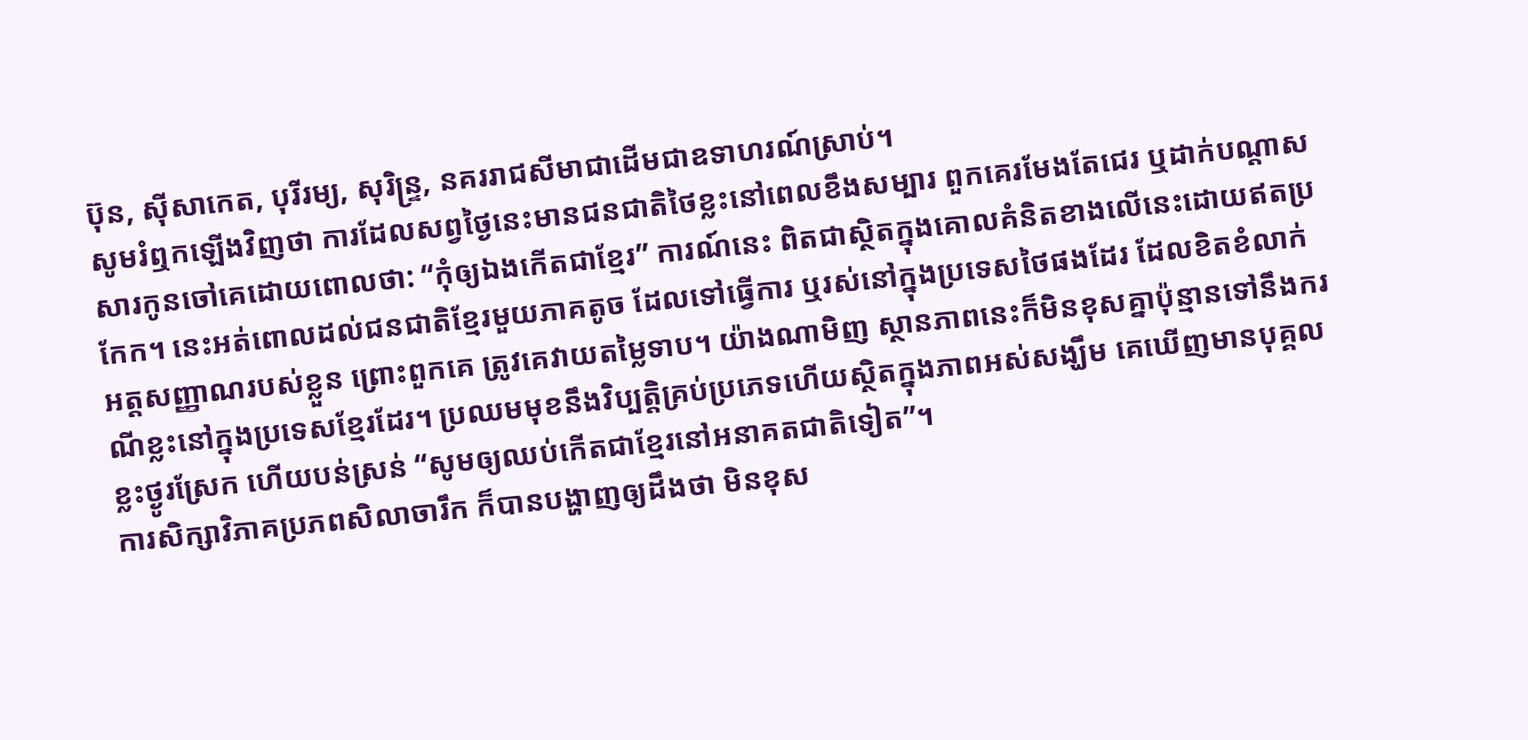ប៊ុន, ស៊ីសាកេត, បុរីរម្យ, សុរិន្ទ្រ, នគររាជសីមាជាដើមជាឧទាហរណ៍ស្រាប់។
សូមរំឮកឡើងវិញថា ការដែលសព្វថ្ងៃនេះមានជនជាតិថៃខ្លះនៅពេលខឹងសម្បារ ពួកគេរមែងតែជេរ ឬដាក់បណ្តាសសារកូនចៅគេដោយពោលថា: “កុំឲ្យឯងកើតជាខ្មែរ” ការណ៍នេះ ពិតជាស្ថិតក្នុងគោលគំនិតខាងលើនេះដោយឥតប្រកែក។ នេះអត់ពោលដល់ជនជាតិខ្មែរមួយភាគតូច ដែលទៅធ្វើការ ឬរស់នៅក្នុងប្រទេសថៃផងដែរ ដែលខិតខំលាក់អត្តសញ្ញាណរបស់ខ្លួន ព្រោះពួកគេ ត្រូវគេវាយតម្លៃទាប។ យ៉ាងណាមិញ ស្ថានភាពនេះក៏មិនខុសគ្នាប៉ុន្មានទៅនឹងករណីខ្លះនៅក្នុងប្រទេសខ្មែរដែរ។ ប្រឈមមុខនឹងវិប្បត្តិគ្រប់ប្រភេទហើយស្ថិតក្នុងភាពអស់សង្ឃឹម គេឃើញមានបុគ្គលខ្លះថ្ងូរស្រែក ហើយបន់ស្រន់ “សូមឲ្យឈប់កើតជាខ្មែរនៅអនាគតជាតិទៀត”។
ការសិក្សាវិភាគប្រភពសិលាចារឹក ក៏បានបង្ហាញឲ្យដឹងថា មិនខុស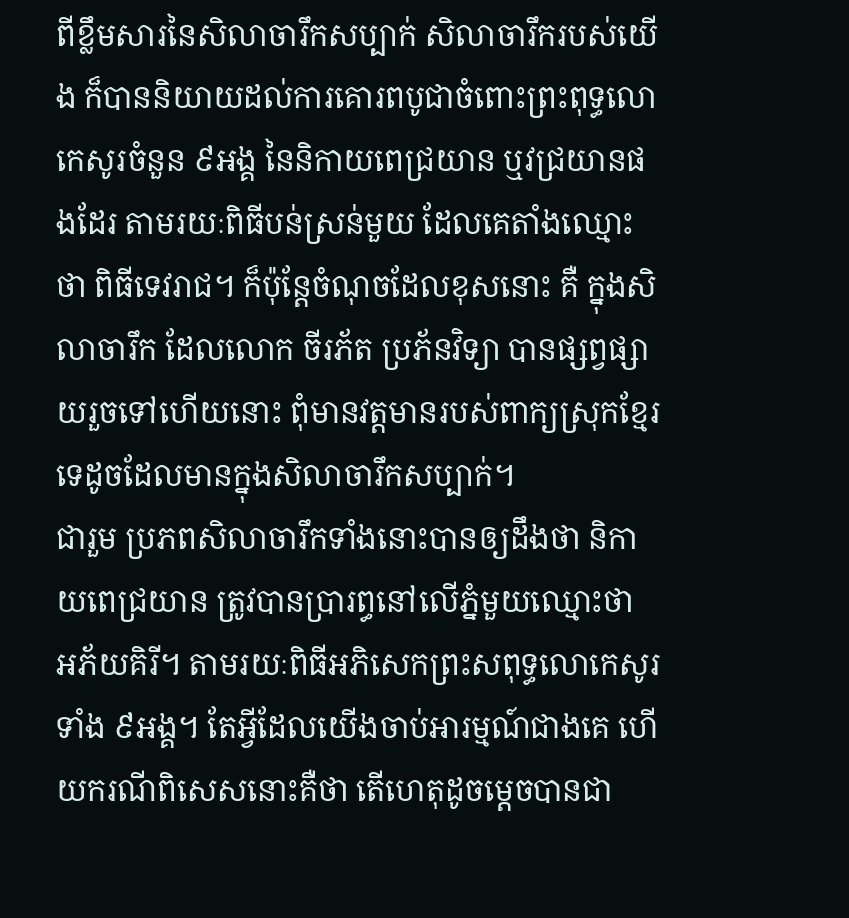ពីខ្លឹមសារនៃសិលាចារឹកសប្បាក់ សិលាចារឹករបស់យើង ក៏បាននិយាយដល់ការគោរពបូជាចំពោះព្រះពុទ្ធលោកេសូរចំនួន ៩អង្គ នៃនិកាយពេជ្រយាន ឬវជ្រយានផងដែរ តាមរយៈពិធីបន់ស្រន់មួយ ដែលគេតាំងឈ្មោះថា ពិធីទេវរាជ។ ក៏ប៉ុន្តែចំណុចដែលខុសនោះ គឺ ក្នុងសិលាចារឹក ដែលលោក ចីរភ័ត ប្រភ័នវិទ្យា បានផ្សព្វផ្សាយរួចទៅហើយនោះ ពុំមានវត្តមានរបស់ពាក្យស្រុកខ្មែរទេដូចដែលមានក្នុងសិលាចារឹកសប្បាក់។
ជារួម ប្រភពសិលាចារឹកទាំងនោះបានឲ្យដឹងថា និកាយពេជ្រយាន ត្រូវបានប្រារព្ធនៅលើភ្នំមួយឈ្មោះថា អភ័យគិរី។ តាមរយៈពិធីអភិសេកព្រះសពុទ្ធលោកេសូរទាំង ៩អង្គ។ តែអ្វីដែលយើងចាប់អារម្មណ៍ជាងគេ ហើយករណីពិសេសនោះគឺថា តើហេតុដូចម្តេចបានជា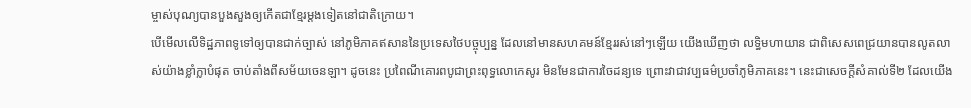ម្ចាស់បុណ្យបានបួងសួងឲ្យកើតជាខ្មែរម្តងទៀតនៅជាតិក្រោយ។
បើមើលលើទិដ្ឋភាពទូទៅឲ្យបានជាក់ច្បាស់ នៅភូមិភាគឥសាននៃប្រទេសថៃបច្ចុប្បន្ន ដែលនៅមានសហគមន៍ខ្មែររស់នៅៗឡើយ យើងឃើញថា លទ្ធិមហាយាន ជាពិសេសពេជ្រយានបានលូតលាស់យ៉ាងខ្លាំក្លាបំផុត ចាប់តាំងពីសម័យចេនឡា។ ដូចនេះ ប្រពៃណីគោរពបូជាព្រះពុទ្ធលោកេសូរ មិនមែនជាការចៃដន្យទេ ព្រោះវាជាវប្បធម៌ប្រចាំភូមិភាគនេះ។ នេះជាសេចក្តីសំគាល់ទី២ ដែលយើង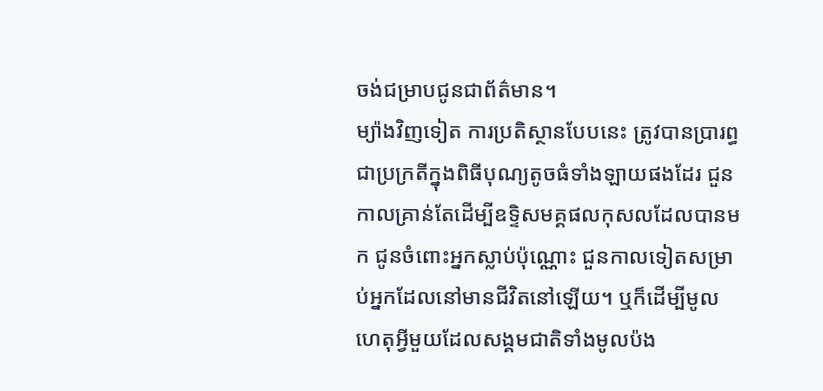ចង់ជម្រាបជូនជាព័ត៌មាន។
ម្យ៉ាងវិញទៀត ការប្រតិស្ថានបែបនេះ ត្រូវបានប្រារព្ធជាប្រក្រតីក្នុងពិធីបុណ្យតូចធំទាំងឡាយផងដែរ ជួនកាលគ្រាន់តែដើម្បីឧទ្ទិសមគ្គផលកុសលដែលបានមក ជូនចំពោះអ្នកស្លាប់ប៉ុណ្ណោះ ជួនកាលទៀតសម្រាប់អ្នកដែលនៅមានជីវិតនៅឡើយ។ ឬក៏ដើម្បីមូលហេតុអ្វីមួយដែលសង្គមជាតិទាំងមូលប៉ង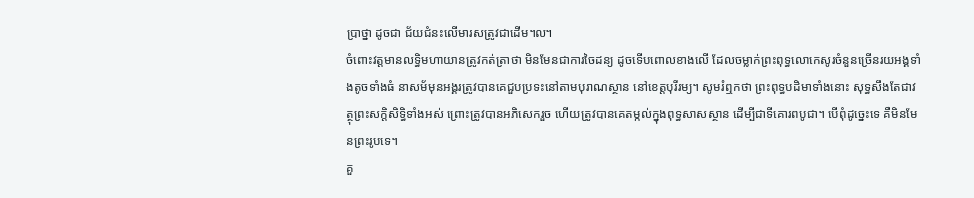ប្រាថ្នា ដូចជា ជ័យជំនះលើមារសត្រូវជាដើម៘
ចំពោះវត្តមានលទ្ធិមហាយានត្រូវកត់ត្រាថា មិនមែនជាការចៃដន្យ ដូចទើបពោលខាងលើ ដែលចម្លាក់ព្រះពុទ្ធលោកេសូរចំនួនច្រើនរយអង្គទាំងតូចទាំងធំ នាសម័មុនអង្គរត្រូវបានគេជួបប្រទះនៅតាមបុរាណស្ថាន នៅខេត្តបុរីរម្យ។ សូមរំឮកថា ព្រះពុទ្ធបដិមាទាំងនោះ សុទ្ធសឹងតែជាវត្ថុព្រះសក្តិសិទ្ធិទាំងអស់ ព្រោះត្រូវបានអភិសេករួច ហើយត្រូវបានគេតម្កល់ក្នុងពុទ្ធសាសស្ថាន ដើម្បីជាទីគោរពបូជា។ បើពុំដូច្នេះទេ គឺមិនមែនព្រះរូបទេ។
គួ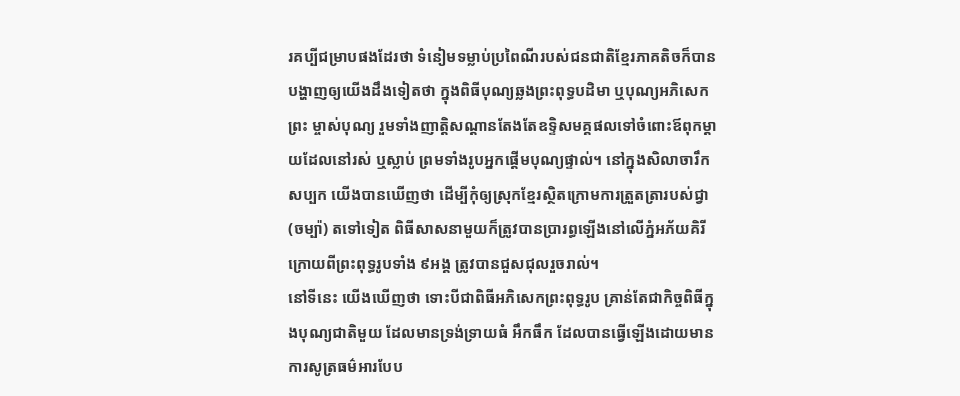រគប្បីជម្រាបផងដែរថា ទំនៀមទម្លាប់ប្រពៃណីរបស់ជនជាតិខ្មែរភាគតិចក៏បានបង្ហាញឲ្យយើងដឹងទៀតថា ក្នុងពិធីបុណ្យឆ្លងព្រះពុទ្ធបដិមា ឬបុណ្យអភិសេកព្រះ ម្ចាស់បុណ្យ រួមទាំងញាត្តិសណ្តានតែងតែឧទ្ទិសមគ្គផលទៅចំពោះឪពុកម្តាយដែលនៅរស់ ឬស្លាប់ ព្រមទាំងរូបអ្នកផ្តើមបុណ្យផ្ទាល់។ នៅក្នុងសិលាចារឹកសប្បក យើងបានឃើញថា ដើម្បីកុំឲ្យស្រុកខ្មែរស្ថិតក្រោមការត្រួតត្រារបស់ជ្វា (ចម្ប៉ា) តទៅទៀត ពិធីសាសនាមួយក៏ត្រូវបានប្រារព្ធឡើងនៅលើភ្នំអភ័យគិរី ក្រោយពីព្រះពុទ្ធរូបទាំង ៩អង្គ ត្រូវបានជួសជុលរួចរាល់។
នៅទីនេះ យើងឃើញថា ទោះបីជាពិធីអភិសេកព្រះពុទ្ធរូប គ្រាន់តែជាកិច្ចពិធីក្នុងបុណ្យជាតិមួយ ដែលមានទ្រង់ទ្រាយធំ អឹកធឹក ដែលបានធ្វើឡើងដោយមានការសូត្រធម៌អារបែប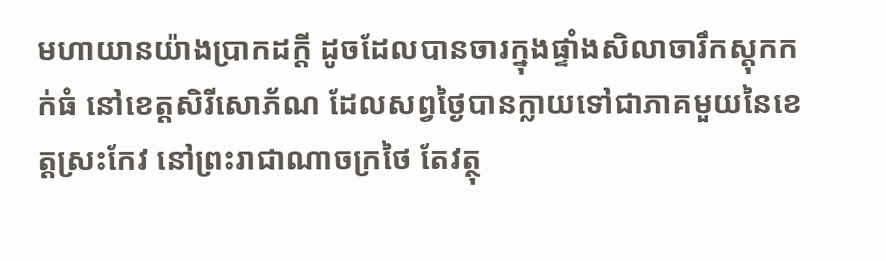មហាយានយ៉ាងប្រាកដក្តី ដូចដែលបានចារក្នុងផ្ទាំងសិលាចារឹកស្តុកកក់ធំ នៅខេត្តសិរីសោភ័ណ ដែលសព្វថ្ងៃបានក្លាយទៅជាភាគមួយនៃខេត្តស្រះកែវ នៅព្រះរាជាណាចក្រថៃ តែវត្ថុ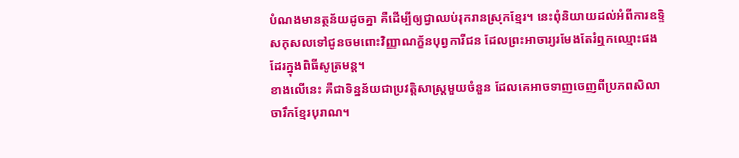បំណងមានត្ថន័យដូចគ្នា គឺដើម្បីឲ្យជ្វាឈប់រុករានស្រុកខ្មែរ។ នេះពុំនិយាយដល់អំពីការឧទ្ទិសកុសលទៅជូនចមពោះវិញ្ញាណក្ខ័នបុព្វការីជន ដែលព្រះអាចារ្យរមែងតែរំឮកឈ្មោះផងដែរក្នុងពិធីសូត្រមន្ត។
ខាងលើនេះ គឺជាទិន្នន័យជាប្រវត្តិសាស្ត្រមួយចំនួន ដែលគេអាចទាញចេញពីប្រភពសិលាចារឹកខ្មែរបុរាណ។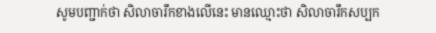សូមបញ្ជាក់ថា សិលាចារឹកខាងលើនេះ មានឈ្មោះថា សិលាចារឹកសប្បក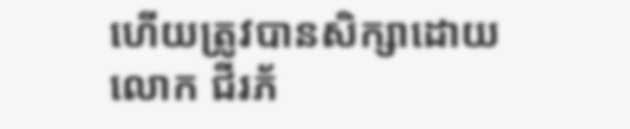ហើយត្រូវបានសិក្សាដោយលោក ជីរភ័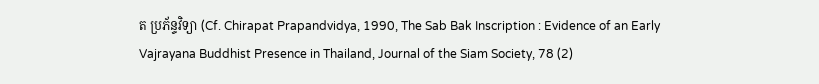ត ប្រភ័ន្ទវិទ្យា (Cf. Chirapat Prapandvidya, 1990, The Sab Bak Inscription : Evidence of an Early Vajrayana Buddhist Presence in Thailand, Journal of the Siam Society, 78 (2)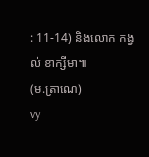: 11-14) និងលោក កង្វល់ ខាក្សីមា៕
(ម.ត្រាណេ)
vy